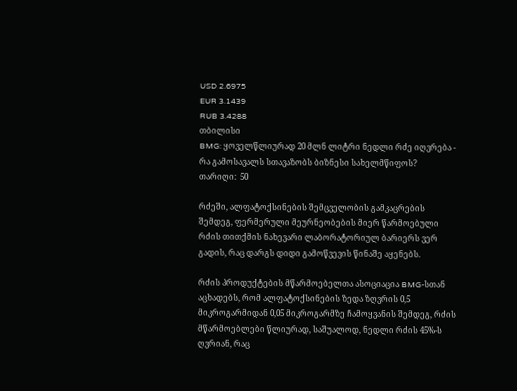USD 2.6975
EUR 3.1439
RUB 3.4288
თბილისი
BMG: ყოველწლიურად 20 მლნ ლიტრი ნედლი რძე იღვრება - რა გამოსავალს სთავაზობს ბიზნესი სახელმწიფოს?
თარიღი:  50

რძეში, ალფატოქსინების შემცველობის გამკაცრების შემდეგ, ფერმერული მეურნეობების მიერ წარმოებული რძის თითქმის ნახევარი ლაბორატორიულ ბარიერს ვერ გადის, რაც დარგს დიდი გამოწვევის წინაშე აყენებს.

რძის პროდუქტების მწარმოებელთა ასოციაცია BMG-სთან აცხადებს, რომ ალფატოქსინების ზედა ზღვრის 0,5 მიკროგარმიდან 0,05 მიკროგარმზე ჩამოყვანის შემდეგ, რძის მწარმოებლები წლიურად, საშუალოდ, ნედლი რძის 45%-ს ღვრიან, რაც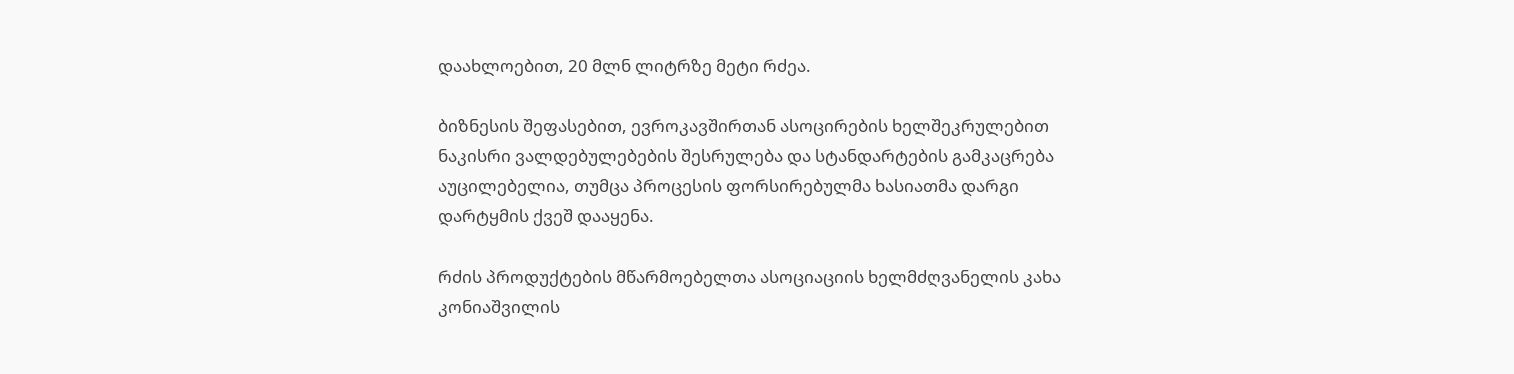დაახლოებით, 20 მლნ ლიტრზე მეტი რძეა.

ბიზნესის შეფასებით, ევროკავშირთან ასოცირების ხელშეკრულებით ნაკისრი ვალდებულებების შესრულება და სტანდარტების გამკაცრება აუცილებელია, თუმცა პროცესის ფორსირებულმა ხასიათმა დარგი დარტყმის ქვეშ დააყენა.

რძის პროდუქტების მწარმოებელთა ასოციაციის ხელმძღვანელის კახა კონიაშვილის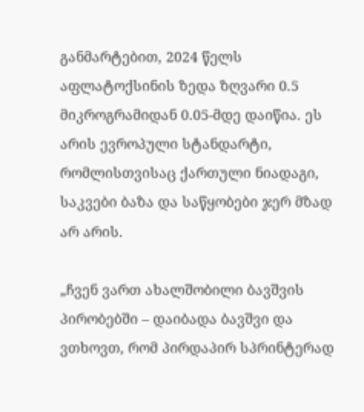განმარტებით, 2024 წელს აფლატოქსინის ზედა ზღვარი 0.5 მიკროგრამიდან 0.05-მდე დაიწია. ეს არის ევროპული სტანდარტი, რომლისთვისაც ქართული ნიადაგი, საკვები ბაზა და საწყობები ჯერ მზად არ არის.

„ჩვენ ვართ ახალშობილი ბავშვის პირობებში – დაიბადა ბავშვი და ვთხოვთ, რომ პირდაპირ სპრინტერად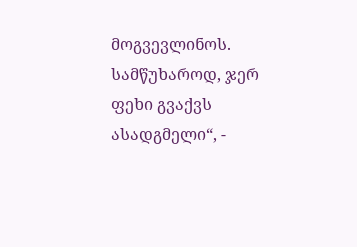მოგვევლინოს. სამწუხაროდ, ჯერ ფეხი გვაქვს ასადგმელი“, -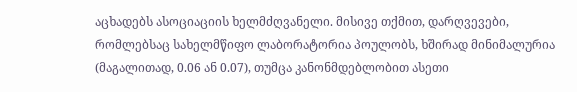აცხადებს ასოციაციის ხელმძღვანელი. მისივე თქმით, დარღვევები, რომლებსაც სახელმწიფო ლაბორატორია პოულობს, ხშირად მინიმალურია (მაგალითად, 0.06 ან 0.07), თუმცა კანონმდებლობით ასეთი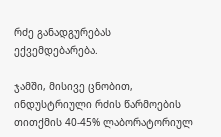რძე განადგურებას ექვემდებარება.

ჯამში, მისივე ცნობით, ინდუსტრიული რძის წარმოების თითქმის 40-45% ლაბორატორიულ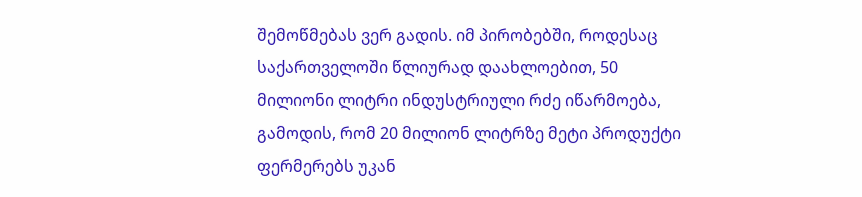შემოწმებას ვერ გადის. იმ პირობებში, როდესაც საქართველოში წლიურად დაახლოებით, 50 მილიონი ლიტრი ინდუსტრიული რძე იწარმოება, გამოდის, რომ 20 მილიონ ლიტრზე მეტი პროდუქტი ფერმერებს უკან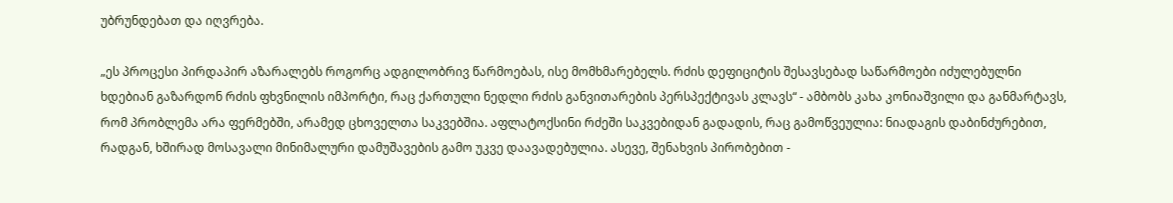უბრუნდებათ და იღვრება.

„ეს პროცესი პირდაპირ აზარალებს როგორც ადგილობრივ წარმოებას, ისე მომხმარებელს. რძის დეფიციტის შესავსებად საწარმოები იძულებულნი ხდებიან გაზარდონ რძის ფხვნილის იმპორტი, რაც ქართული ნედლი რძის განვითარების პერსპექტივას კლავს“ - ამბობს კახა კონიაშვილი და განმარტავს, რომ პრობლემა არა ფერმებში, არამედ ცხოველთა საკვებშია. აფლატოქსინი რძეში საკვებიდან გადადის, რაც გამოწვეულია: ნიადაგის დაბინძურებით, რადგან, ხშირად მოსავალი მინიმალური დამუშავების გამო უკვე დაავადებულია. ასევე, შენახვის პირობებით -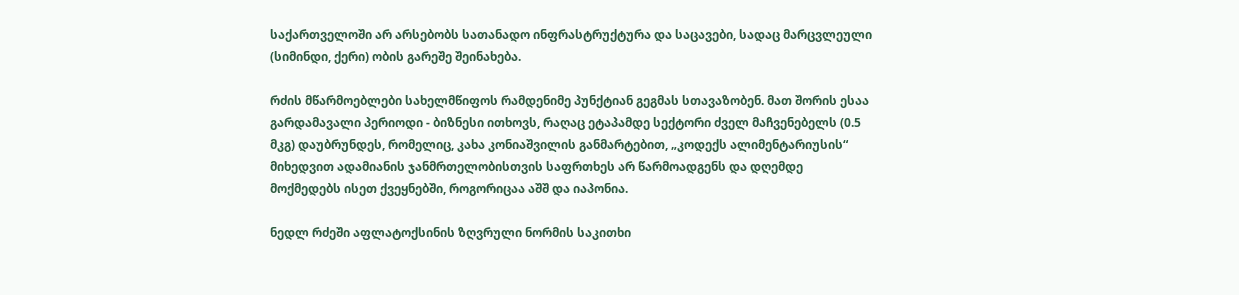საქართველოში არ არსებობს სათანადო ინფრასტრუქტურა და საცავები, სადაც მარცვლეული (სიმინდი, ქერი) ობის გარეშე შეინახება.

რძის მწარმოებლები სახელმწიფოს რამდენიმე პუნქტიან გეგმას სთავაზობენ. მათ შორის ესაა გარდამავალი პერიოდი - ბიზნესი ითხოვს, რაღაც ეტაპამდე სექტორი ძველ მაჩვენებელს (0.5 მკგ) დაუბრუნდეს, რომელიც, კახა კონიაშვილის განმარტებით, „კოდექს ალიმენტარიუსის“ მიხედვით ადამიანის ჯანმრთელობისთვის საფრთხეს არ წარმოადგენს და დღემდე მოქმედებს ისეთ ქვეყნებში, როგორიცაა აშშ და იაპონია.

ნედლ რძეში აფლატოქსინის ზღვრული ნორმის საკითხი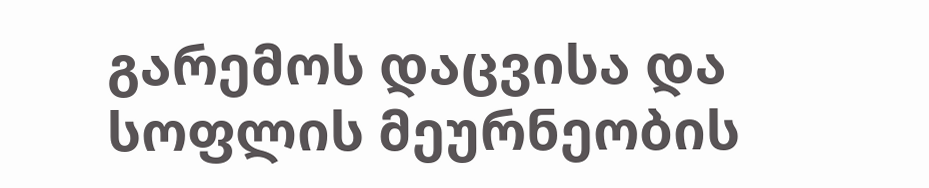გარემოს დაცვისა და სოფლის მეურნეობის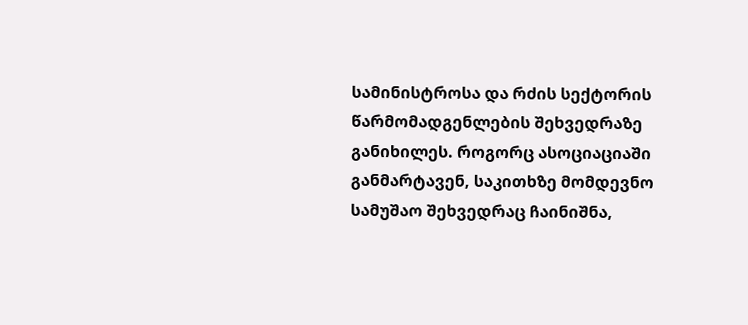სამინისტროსა და რძის სექტორის წარმომადგენლების შეხვედრაზე განიხილეს. როგორც ასოციაციაში განმარტავენ, საკითხზე მომდევნო სამუშაო შეხვედრაც ჩაინიშნა,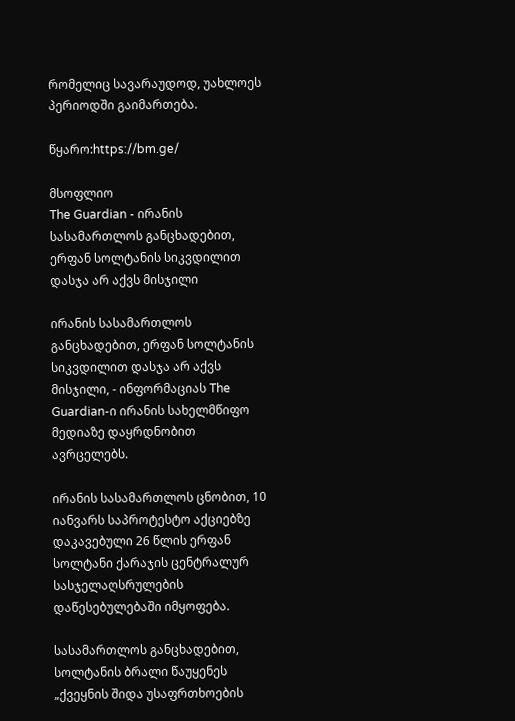რომელიც სავარაუდოდ, უახლოეს პერიოდში გაიმართება.

წყარო:https://bm.ge/

მსოფლიო
The Guardian - ირანის სასამართლოს განცხადებით, ერფან სოლტანის სიკვდილით დასჯა არ აქვს მისჯილი

ირანის სასამართლოს განცხადებით, ერფან სოლტანის სიკვდილით დასჯა არ აქვს მისჯილი, - ინფორმაციას The Guardian-ი ირანის სახელმწიფო მედიაზე დაყრდნობით ავრცელებს.

ირანის სასამართლოს ცნობით, 10 იანვარს საპროტესტო აქციებზე დაკავებული 26 წლის ერფან სოლტანი ქარაჯის ცენტრალურ სასჯელაღსრულების დაწესებულებაში იმყოფება.

სასამართლოს განცხადებით, სოლტანის ბრალი წაუყენეს „ქვეყნის შიდა უსაფრთხოების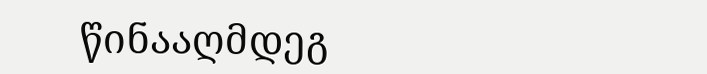წინააღმდეგ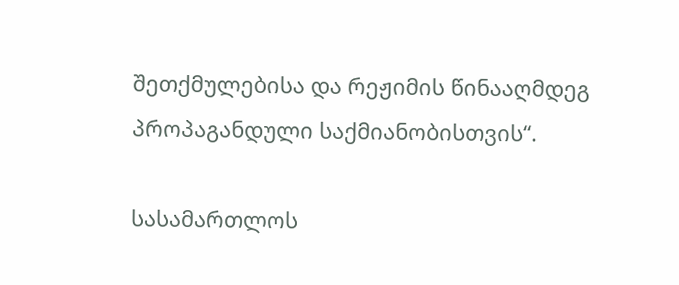შეთქმულებისა და რეჟიმის წინააღმდეგ პროპაგანდული საქმიანობისთვის“.

სასამართლოს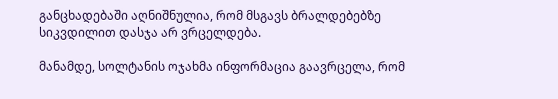განცხადებაში აღნიშნულია, რომ მსგავს ბრალდებებზე სიკვდილით დასჯა არ ვრცელდება.

მანამდე, სოლტანის ოჯახმა ინფორმაცია გაავრცელა, რომ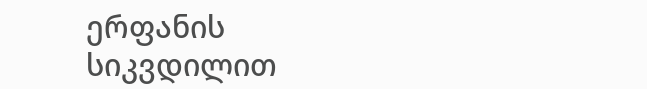ერფანის სიკვდილით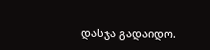დასჯა გადაიდო.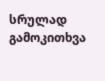სრულად
გამოკითხვა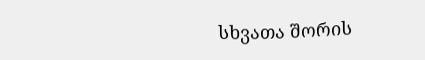სხვათა შორის